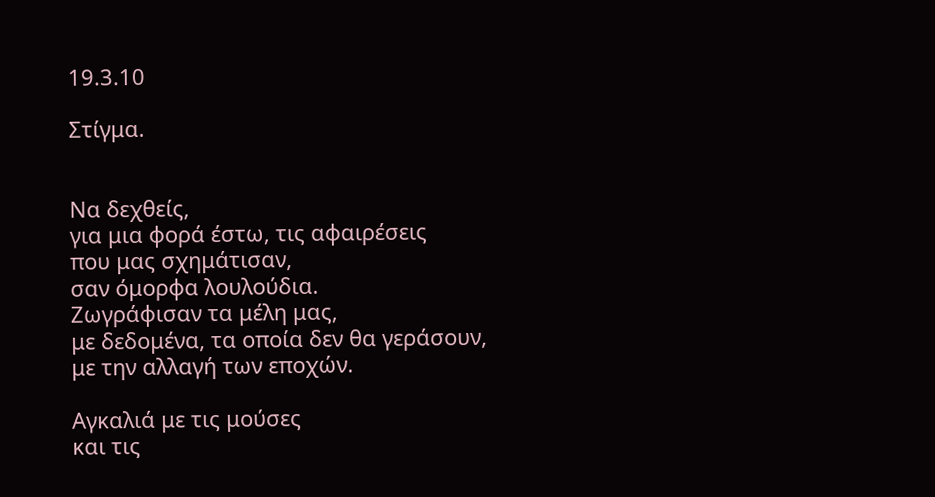19.3.10

Στίγμα.


Να δεχθείς,
για μια φορά έστω, τις αφαιρέσεις
που μας σχημάτισαν,
σαν όμορφα λουλούδια.
Ζωγράφισαν τα μέλη μας,
με δεδομένα, τα οποία δεν θα γεράσουν,
με την αλλαγή των εποχών.

Αγκαλιά με τις μούσες
και τις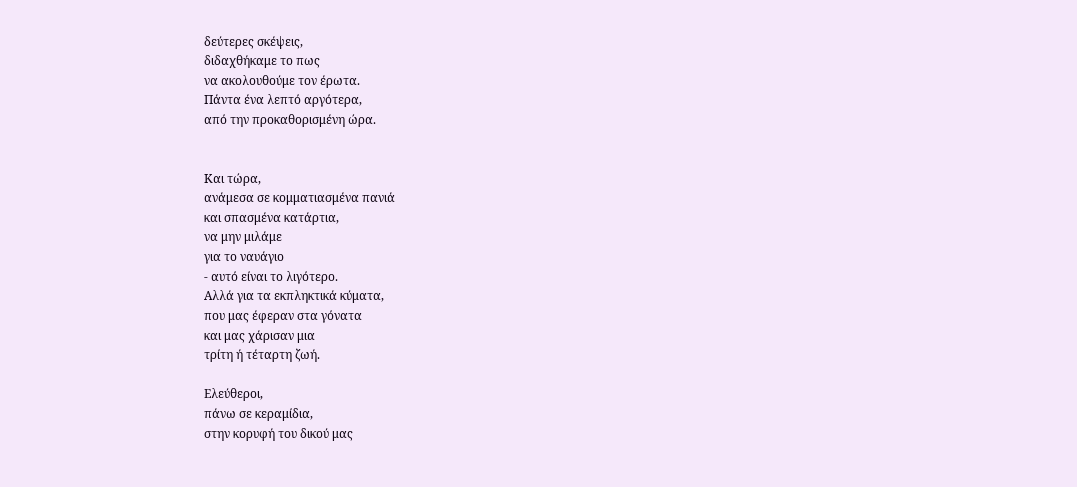δεύτερες σκέψεις,
διδαχθήκαμε το πως
να ακολουθούμε τον έρωτα.
Πάντα ένα λεπτό αργότερα,
από την προκαθορισμένη ώρα.


Και τώρα,
ανάμεσα σε κομματιασμένα πανιά
και σπασμένα κατάρτια,
να μην μιλάμε
για το ναυάγιο
- αυτό είναι το λιγότερο.
Αλλά για τα εκπληκτικά κύματα,
που μας έφεραν στα γόνατα
και μας χάρισαν μια
τρίτη ή τέταρτη ζωή.

Ελεύθεροι,
πάνω σε κεραμίδια,
στην κορυφή του δικού μας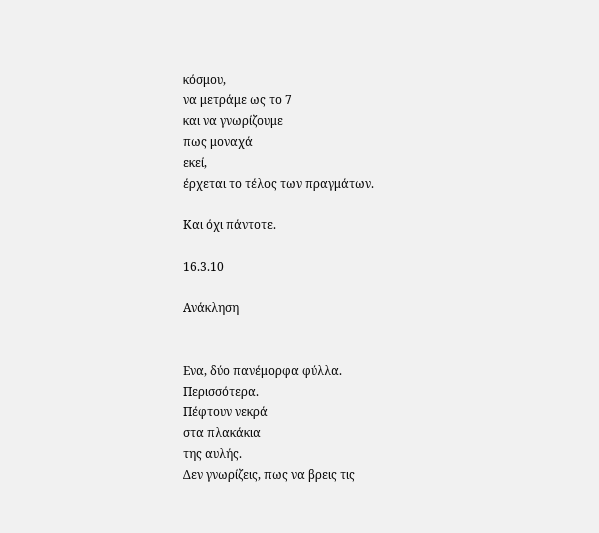κόσμου,
να μετράμε ως το 7
και να γνωρίζουμε
πως μοναχά
εκεί,
έρχεται το τέλος των πραγμάτων.

Και όχι πάντοτε.

16.3.10

Ανάκληση


Ενα, δύο πανέμορφα φύλλα.
Περισσότερα.
Πέφτουν νεκρά
στα πλακάκια
της αυλής.
Δεν γνωρίζεις, πως να βρεις τις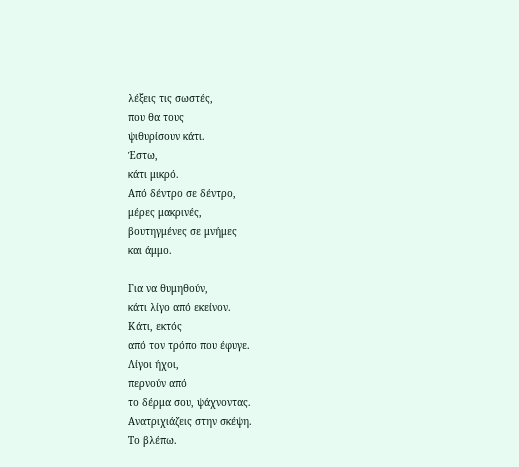λέξεις τις σωστές,
που θα τους
ψιθυρίσουν κάτι.
Έστω,
κάτι μικρό.
Από δέντρο σε δέντρο,
μέρες μακρινές,
βουτηγμένες σε μνήμες
και άμμο.

Για να θυμηθούν,
κάτι λίγο από εκείνον.
Κάτι, εκτός
από τον τρόπο που έφυγε.
Λίγοι ήχοι,
περνούν από
το δέρμα σου, ψάχνοντας.
Ανατριχιάζεις στην σκέψη.
Το βλέπω.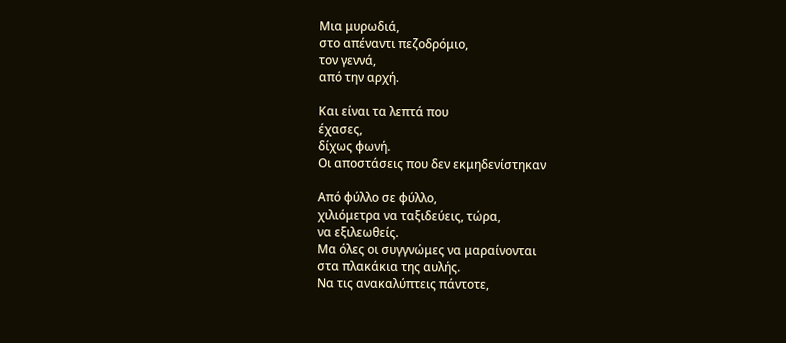Μια μυρωδιά,
στο απέναντι πεζοδρόμιο,
τον γεννά,
από την αρχή.

Και είναι τα λεπτά που
έχασες,
δίχως φωνή.
Οι αποστάσεις που δεν εκμηδενίστηκαν

Από φύλλο σε φύλλο,
χιλιόμετρα να ταξιδεύεις, τώρα,
να εξιλεωθείς.
Μα όλες οι συγγνώμες να μαραίνονται
στα πλακάκια της αυλής.
Να τις ανακαλύπτεις πάντοτε,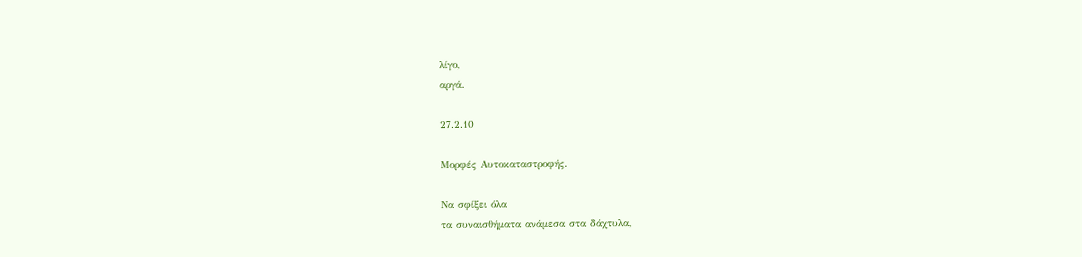λίγο,
αργά.

27.2.10

Μορφές Αυτοκαταστροφής.

Να σφίξει όλα
τα συναισθήματα ανάμεσα στα δάχτυλα,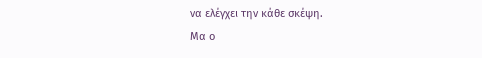να ελέγχει την κάθε σκέψη.
Μα ο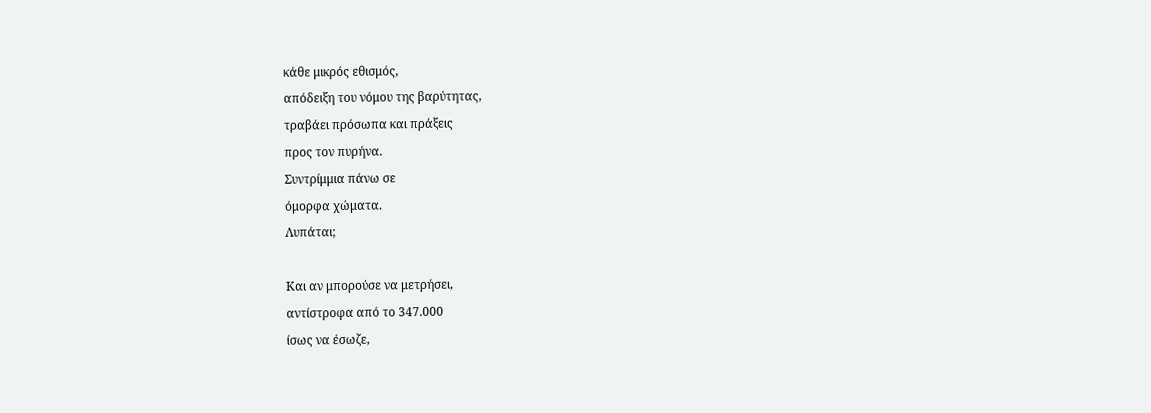κάθε μικρός εθισμός,
απόδειξη του νόμου της βαρύτητας,
τραβάει πρόσωπα και πράξεις
προς τον πυρήνα.
Συντρίμμια πάνω σε
όμορφα χώματα.
Λυπάται;

Και αν μπορούσε να μετρήσει,
αντίστροφα από το 347.000
ίσως να έσωζε,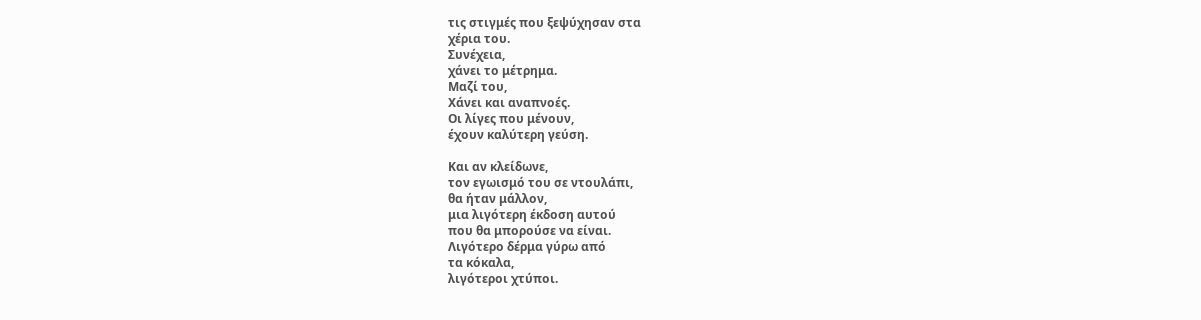τις στιγμές που ξεψύχησαν στα
χέρια του.
Συνέχεια,
χάνει το μέτρημα.
Μαζί του,
Χάνει και αναπνοές.
Οι λίγες που μένουν,
έχουν καλύτερη γεύση.

Και αν κλείδωνε,
τον εγωισμό του σε ντουλάπι,
θα ήταν μάλλον,
μια λιγότερη έκδοση αυτού
που θα μπορούσε να είναι.
Λιγότερο δέρμα γύρω από
τα κόκαλα,
λιγότεροι χτύποι.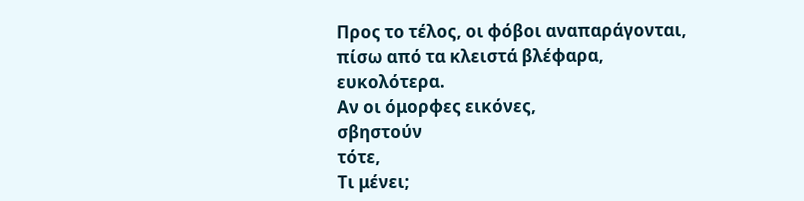Προς το τέλος, οι φόβοι αναπαράγονται,
πίσω από τα κλειστά βλέφαρα,
ευκολότερα.
Αν οι όμορφες εικόνες,
σβηστούν
τότε,
Τι μένει;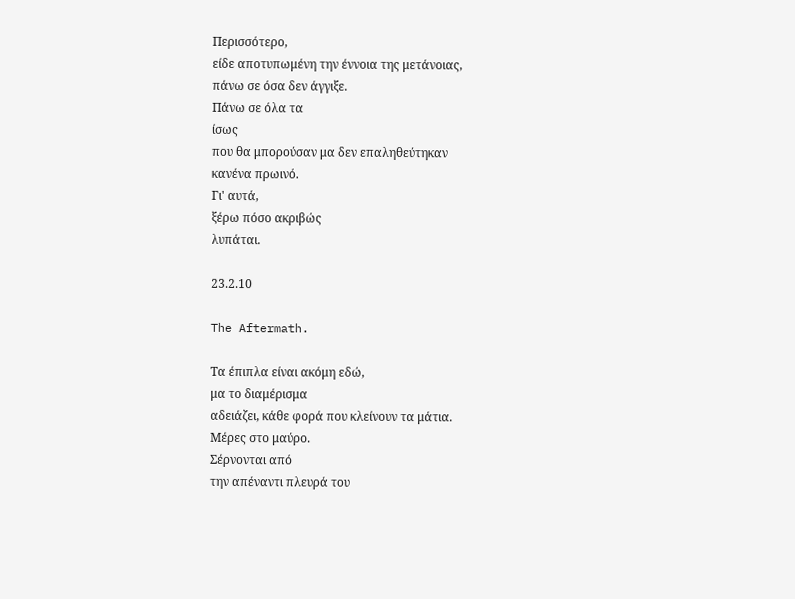Περισσότερο,
είδε αποτυπωμένη την έννοια της μετάνοιας,
πάνω σε όσα δεν άγγιξε.
Πάνω σε όλα τα
ίσως
που θα μπορούσαν μα δεν επαληθεύτηκαν
κανένα πρωινό.
Γι' αυτά,
ξέρω πόσο ακριβώς
λυπάται.

23.2.10

The Aftermath.

Τα έπιπλα είναι ακόμη εδώ,
μα το διαμέρισμα
αδειάζει, κάθε φορά που κλείνουν τα μάτια.
Μέρες στο μαύρο.
Σέρνονται από
την απέναντι πλευρά του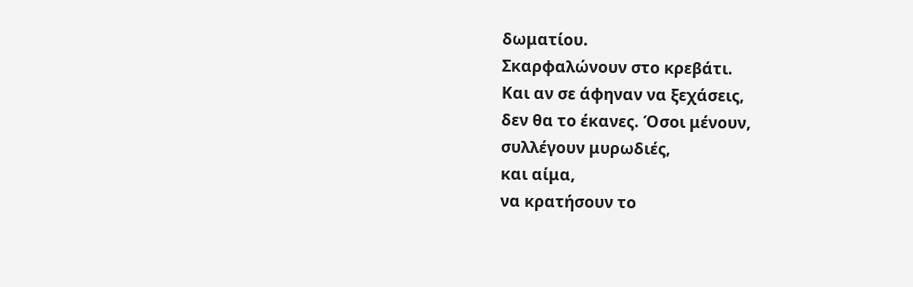δωματίου.
Σκαρφαλώνουν στο κρεβάτι.
Και αν σε άφηναν να ξεχάσεις,
δεν θα το έκανες. Όσοι μένουν,
συλλέγουν μυρωδιές,
και αίμα,
να κρατήσουν το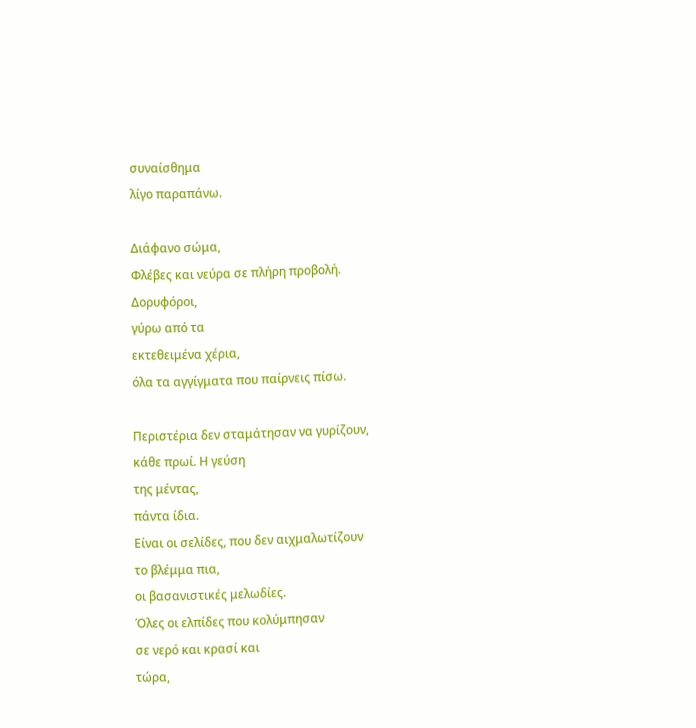συναίσθημα
λίγο παραπάνω.

Διάφανο σώμα,
Φλέβες και νεύρα σε πλήρη προβολή.
Δορυφόροι,
γύρω από τα
εκτεθειμένα χέρια,
όλα τα αγγίγματα που παίρνεις πίσω.

Περιστέρια δεν σταμάτησαν να γυρίζουν,
κάθε πρωί. Η γεύση
της μέντας,
πάντα ίδια.
Είναι οι σελίδες, που δεν αιχμαλωτίζουν
το βλέμμα πια,
οι βασανιστικές μελωδίες.
Όλες οι ελπίδες που κολύμπησαν
σε νερό και κρασί και
τώρα,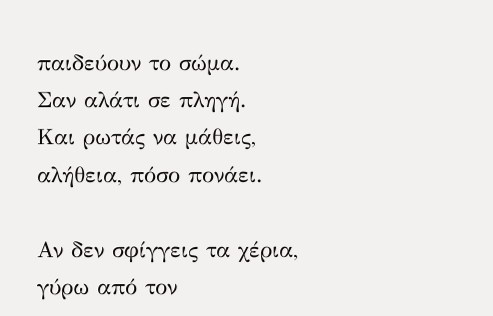παιδεύουν το σώμα.
Σαν αλάτι σε πληγή.
Και ρωτάς να μάθεις,
αλήθεια, πόσο πονάει.

Αν δεν σφίγγεις τα χέρια,
γύρω από τον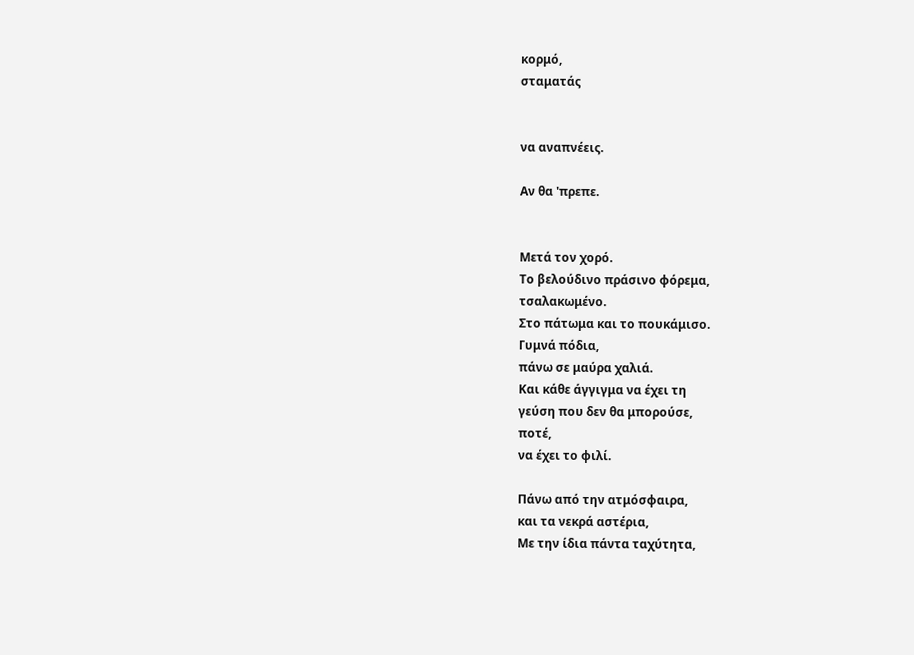κορμό,
σταματάς


να αναπνέεις.

Αν θα 'πρεπε.


Μετά τον χορό.
Το βελούδινο πράσινο φόρεμα,
τσαλακωμένο.
Στο πάτωμα και το πουκάμισο.
Γυμνά πόδια,
πάνω σε μαύρα χαλιά.
Και κάθε άγγιγμα να έχει τη
γεύση που δεν θα μπορούσε,
ποτέ,
να έχει το φιλί.

Πάνω από την ατμόσφαιρα,
και τα νεκρά αστέρια,
Με την ίδια πάντα ταχύτητα,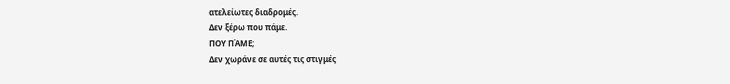ατελείωτες διαδρομές.
Δεν ξέρω που πάμε.
ΠΟΥ ΠΆΜΕ;
Δεν χωράνε σε αυτές τις στιγμές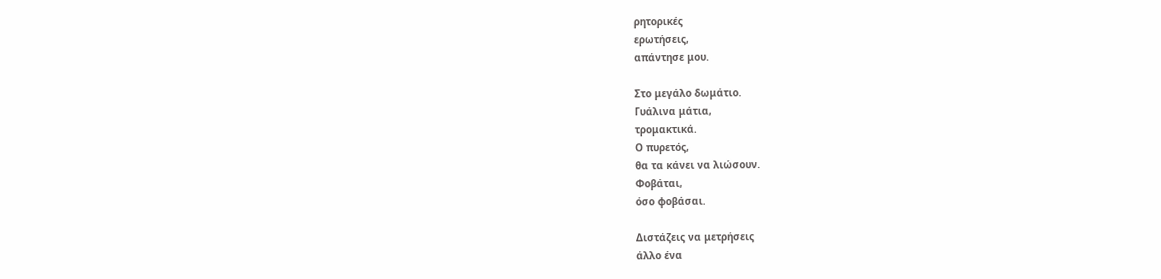ρητορικές
ερωτήσεις,
απάντησε μου.

Στο μεγάλο δωμάτιο.
Γυάλινα μάτια,
τρομακτικά.
Ο πυρετός,
θα τα κάνει να λιώσουν.
Φοβάται,
όσο φοβάσαι.

Διστάζεις να μετρήσεις
άλλο ένα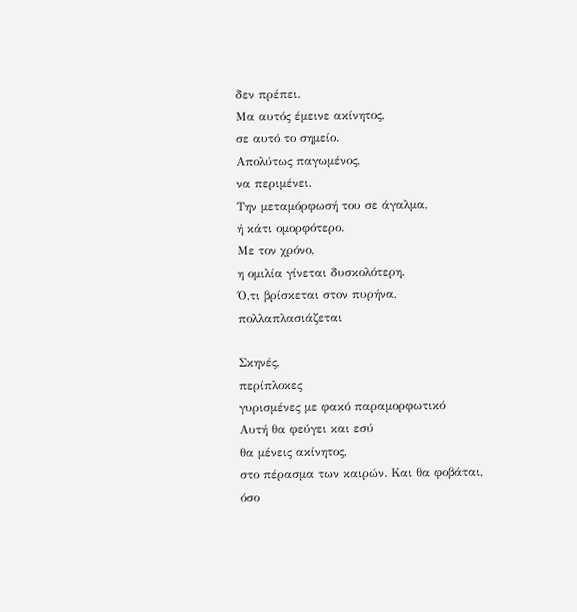δεν πρέπει.
Μα αυτός έμεινε ακίνητος,
σε αυτό το σημείο.
Απολύτως παγωμένος,
να περιμένει.
Την μεταμόρφωσή του σε άγαλμα,
ή κάτι ομορφότερο.
Με τον χρόνο,
η ομιλία γίνεται δυσκολότερη.
Ό,τι βρίσκεται στον πυρήνα,
πολλαπλασιάζεται

Σκηνές,
περίπλοκες
γυρισμένες με φακό παραμορφωτικό
Αυτή θα φεύγει και εσύ
θα μένεις ακίνητος,
στο πέρασμα των καιρών. Και θα φοβάται,
όσο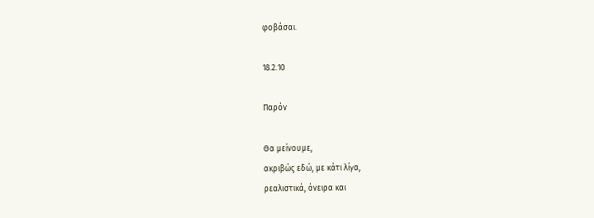φοβάσαι.

18.2.10

Παρόν

Θα μείνουμε,
ακριβώς εδώ, με κάτι λίγα,
ρεαλιστικά, όνειρα και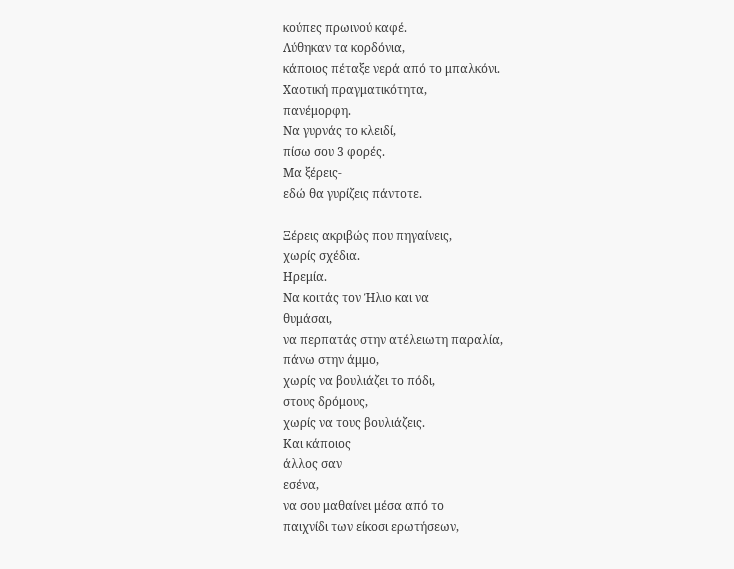κούπες πρωινού καφέ.
Λύθηκαν τα κορδόνια,
κάποιος πέταξε νερά από το μπαλκόνι.
Χαοτική πραγματικότητα,
πανέμορφη.
Να γυρνάς το κλειδί,
πίσω σου 3 φορές.
Μα ξέρεις-
εδώ θα γυρίζεις πάντοτε.

Ξέρεις ακριβώς που πηγαίνεις,
χωρίς σχέδια.
Ηρεμία.
Να κοιτάς τον Ήλιο και να
θυμάσαι,
να περπατάς στην ατέλειωτη παραλία,
πάνω στην άμμο,
χωρίς να βουλιάζει το πόδι,
στους δρόμους,
χωρίς να τους βουλιάζεις.
Και κάποιος
άλλος σαν
εσένα,
να σου μαθαίνει μέσα από το
παιχνίδι των είκοσι ερωτήσεων,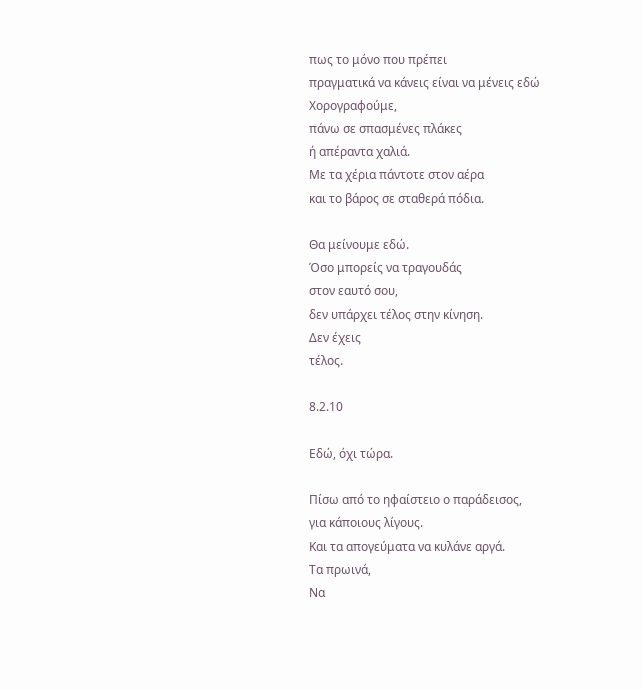πως το μόνο που πρέπει
πραγματικά να κάνεις είναι να μένεις εδώ
Χορογραφούμε,
πάνω σε σπασμένες πλάκες
ή απέραντα χαλιά.
Με τα χέρια πάντοτε στον αέρα
και το βάρος σε σταθερά πόδια.

Θα μείνουμε εδώ.
Όσο μπορείς να τραγουδάς
στον εαυτό σου,
δεν υπάρχει τέλος στην κίνηση.
Δεν έχεις
τέλος.

8.2.10

Εδώ, όχι τώρα.

Πίσω από το ηφαίστειο ο παράδεισος,
για κάποιους λίγους.
Και τα απογεύματα να κυλάνε αργά.
Τα πρωινά,
Να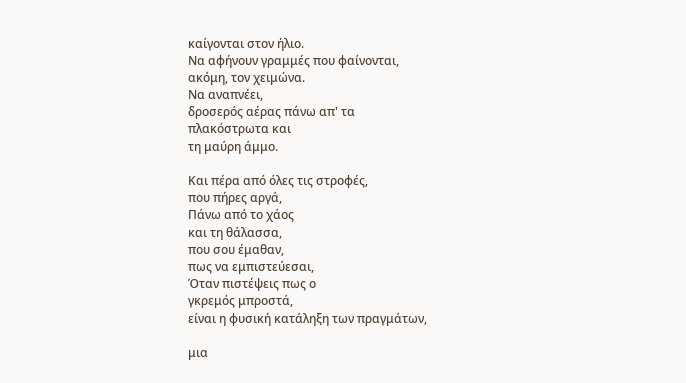καίγονται στον ήλιο.
Να αφήνουν γραμμές που φαίνονται,
ακόμη, τον χειμώνα.
Να αναπνέει,
δροσερός αέρας πάνω απ' τα
πλακόστρωτα και
τη μαύρη άμμο.

Και πέρα από όλες τις στροφές,
που πήρες αργά,
Πάνω από το χάος
και τη θάλασσα,
που σου έμαθαν,
πως να εμπιστεύεσαι,
Όταν πιστέψεις πως ο
γκρεμός μπροστά,
είναι η φυσική κατάληξη των πραγμάτων,

μια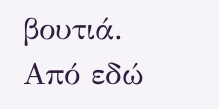βουτιά.
Από εδώ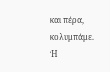και πέρα,
κολυμπάμε.
Ή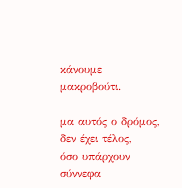κάνουμε μακροβούτι.

μα αυτός ο δρόμος,
δεν έχει τέλος,
όσο υπάρχουν σύννεφα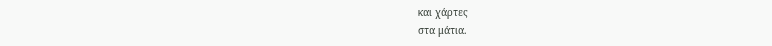και χάρτες
στα μάτια.